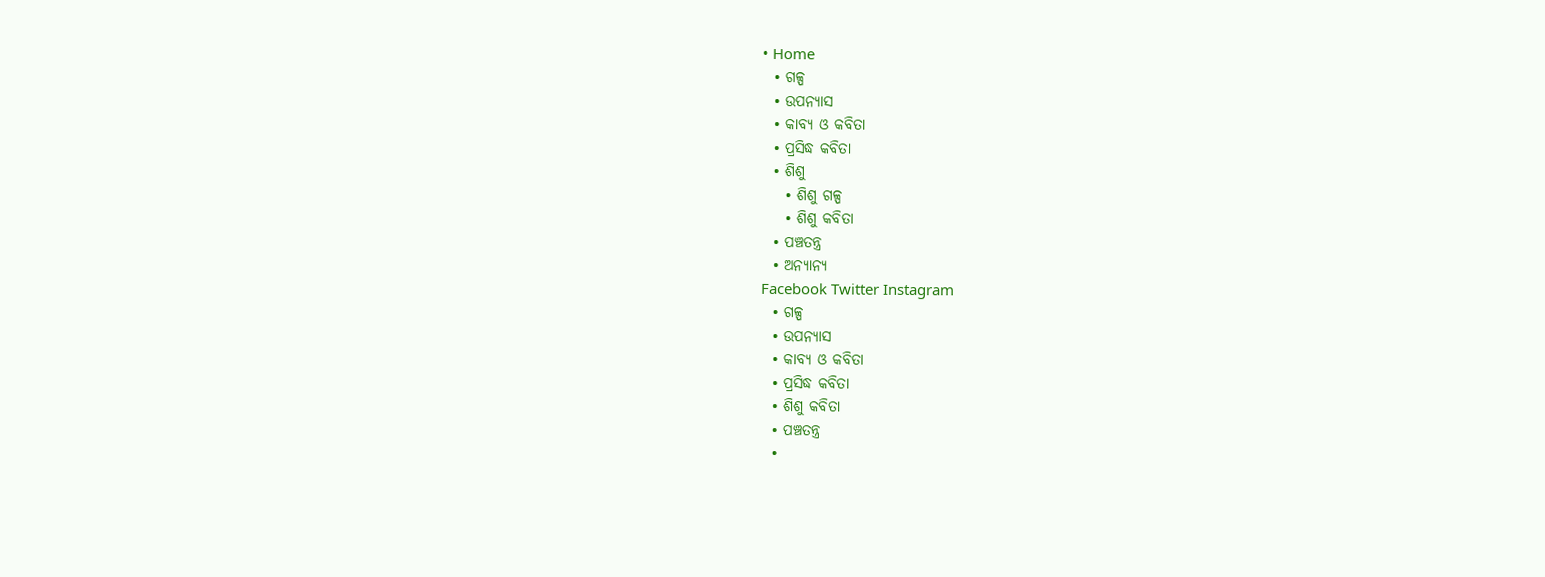• Home
  • ଗଳ୍ପ
  • ଉପନ୍ୟାସ
  • କାବ୍ୟ ଓ କବିତା
  • ପ୍ରସିଦ୍ଧ କବିତା
  • ଶିଶୁ
    • ଶିଶୁ ଗଳ୍ପ
    • ଶିଶୁ କବିତା
  • ପଞ୍ଚତନ୍ତ୍ର
  • ଅନ୍ୟାନ୍ୟ
Facebook Twitter Instagram
  • ଗଳ୍ପ
  • ଉପନ୍ୟାସ
  • କାବ୍ୟ ଓ କବିତା
  • ପ୍ରସିଦ୍ଧ କବିତା
  • ଶିଶୁ କବିତା
  • ପଞ୍ଚତନ୍ତ୍ର
  •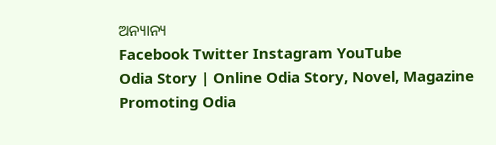ଅନ୍ୟାନ୍ୟ
Facebook Twitter Instagram YouTube
Odia Story | Online Odia Story, Novel, Magazine Promoting Odia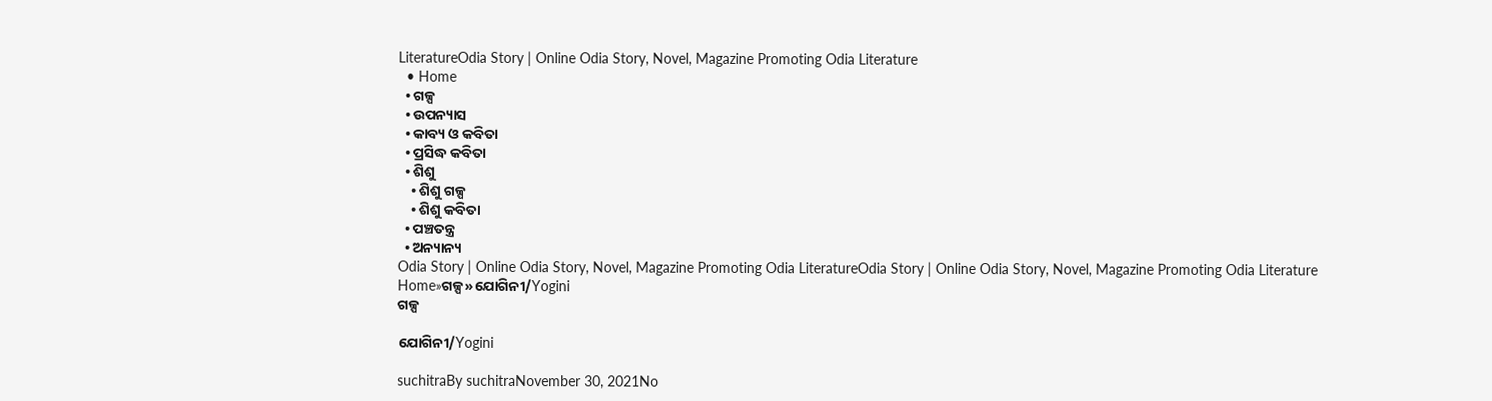LiteratureOdia Story | Online Odia Story, Novel, Magazine Promoting Odia Literature
  • Home
  • ଗଳ୍ପ
  • ଉପନ୍ୟାସ
  • କାବ୍ୟ ଓ କବିତା
  • ପ୍ରସିଦ୍ଧ କବିତା
  • ଶିଶୁ
    • ଶିଶୁ ଗଳ୍ପ
    • ଶିଶୁ କବିତା
  • ପଞ୍ଚତନ୍ତ୍ର
  • ଅନ୍ୟାନ୍ୟ
Odia Story | Online Odia Story, Novel, Magazine Promoting Odia LiteratureOdia Story | Online Odia Story, Novel, Magazine Promoting Odia Literature
Home»ଗଳ୍ପ»ଯୋଗିନୀ/Yogini
ଗଳ୍ପ

ଯୋଗିନୀ/Yogini

suchitraBy suchitraNovember 30, 2021No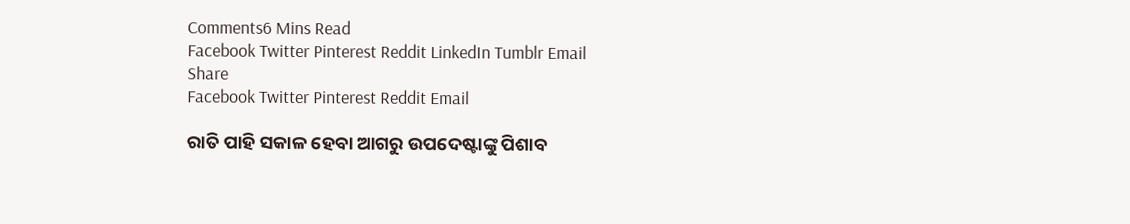Comments6 Mins Read
Facebook Twitter Pinterest Reddit LinkedIn Tumblr Email
Share
Facebook Twitter Pinterest Reddit Email

ରାତି ପାହି ସକାଳ ହେବା ଆଗରୁ ଉପଦେଷ୍ଟାଙ୍କୁ ପିଶାବ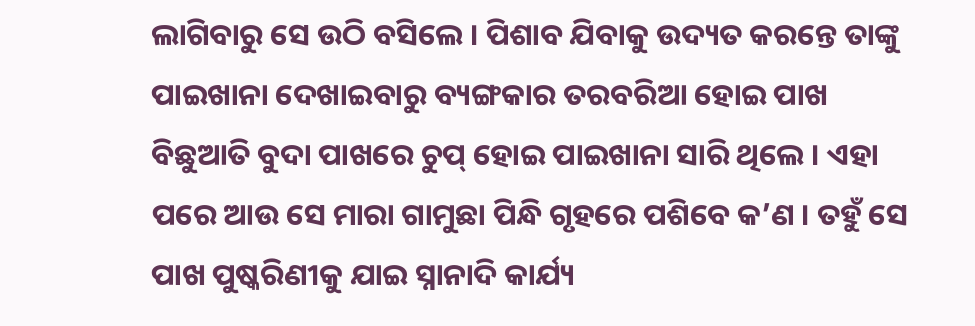ଲାଗିବାରୁ ସେ ଉଠି ବସିଲେ । ପିଶାବ ଯିବାକୁ ଉଦ୍ୟତ କରନ୍ତେ ତାଙ୍କୁ ପାଇଖାନା ଦେଖାଇବାରୁ ବ୍ୟଙ୍ଗକାର ତରବରିଆ ହୋଇ ପାଖ ବିଛୁଆତି ବୁଦା ପାଖରେ ଚୁପ୍ ହୋଇ ପାଇଖାନା ସାରି ଥିଲେ । ଏହା ପରେ ଆଉ ସେ ମାରା ଗାମୁଛା ପିନ୍ଧି ଗୃହରେ ପଶିବେ କ’ଣ । ତହୁଁ ସେ ପାଖ ପୁଷ୍କରିଣୀକୁ ଯାଇ ସ୍ନାନାଦି କାର୍ଯ୍ୟ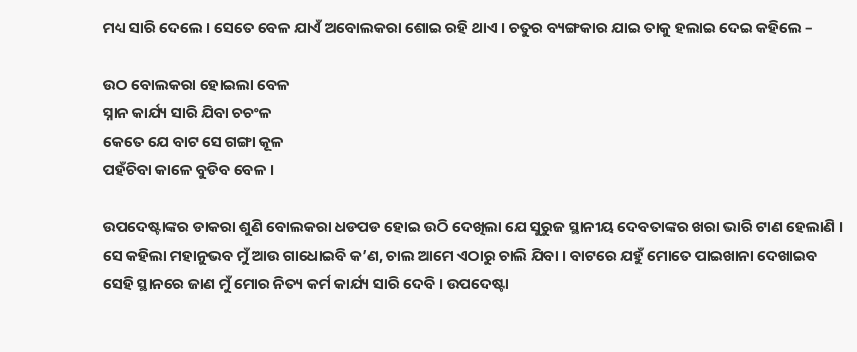ମଧ୍ୟ ସାରି ଦେଲେ । ସେତେ ବେଳ ଯାଏଁ ଅବୋଲକରା ଶୋଇ ରହି ଥାଏ । ଚତୁର ବ୍ୟଙ୍ଗକାର ଯାଇ ତାକୁ ହଲାଇ ଦେଇ କହିଲେ –

ଉଠ ବୋଲକରା ହୋଇଲା ବେଳ
ସ୍ନାନ କାର୍ଯ୍ୟ ସାରି ଯିବା ଚଚଂଳ
କେତେ ଯେ ବାଟ ସେ ଗଙ୍ଗା କୂଳ
ପହଁଚିବା କାଳେ ବୁଡିବ ବେଳ ।

ଉପଦେଷ୍ଟାଙ୍କର ଡାକରା ଶୁଣି ବୋଲକରା ଧଡପଡ ହୋଇ ଉଠି ଦେଖିଲା ଯେ ସୁରୁଜ ସ୍ଥାନୀୟ ଦେବତାଙ୍କର ଖରା ଭାରି ଟାଣ ହେଲାଣି । ସେ କହିଲା ମହାନୁଭବ ମୁଁ ଆଉ ଗାଧୋଇବି କ’ଣ, ଚାଲ ଆମେ ଏଠାରୁ ଚାଲି ଯିବା । ବାଟରେ ଯହୁଁ ମୋତେ ପାଇଖାନା ଦେଖାଇବ ସେହି ସ୍ଥାନରେ ଜାଣ ମୁଁ ମୋର ନିତ୍ୟ କର୍ମ କାର୍ଯ୍ୟ ସାରି ଦେବି । ଉପଦେଷ୍ଟା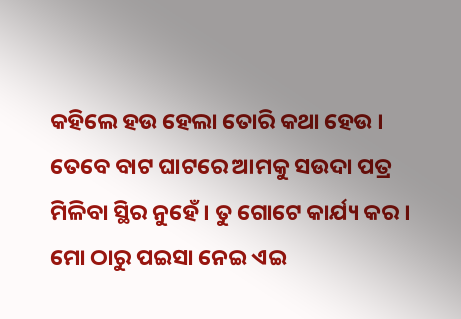କହିଲେ ହଉ ହେଲା ତୋରି କଥା ହେଉ । ତେବେ ବାଟ ଘାଟରେ ଆମକୁ ସଉଦା ପତ୍ର ମିଳିବା ସ୍ଥିର ନୁହେଁ । ତୁ ଗୋଟେ କାର୍ଯ୍ୟ କର । ମୋ ଠାରୁ ପଇସା ନେଇ ଏଇ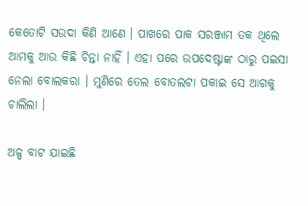କେତୋଟି ସଉଦା କିଣି ଆଣେ । ପାଖରେ ପାକ ସରଞ୍ଜାମ ତକ ଥିଲେ ଆମକୁ ଆଉ କିଛି ଚିନ୍ତା ନାହିଁ । ଏହା ପରେ ଉପଦେଷ୍ଟାଙ୍କ ଠାରୁ ପଇସା ନେଲା ବୋଲକରା । ମୁଣିରେ ତେଲ ବୋତଲଟା ପକାଇ ସେ ଆଗକୁ ଚାଲିଲା ।

ଅଳ୍ପ ବାଟ ଯାଇଛି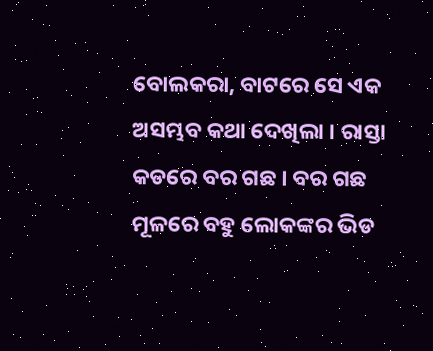ବୋଲକରା, ବାଟରେ ସେ ଏକ ଅସମ୍ଭବ କଥା ଦେଖିଲା । ରାସ୍ତା କଡରେ ବର ଗଛ । ବର ଗଛ ମୂଳରେ ବହୁ ଲୋକଙ୍କର ଭିଡ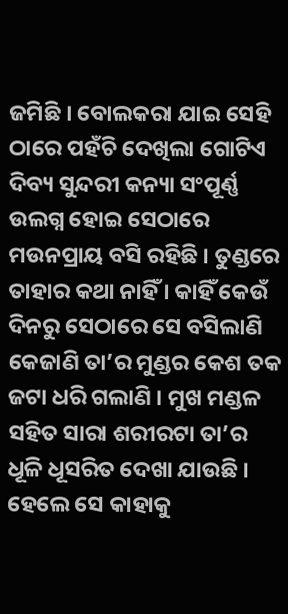ଜମିଛି । ବୋଲକରା ଯାଇ ସେହି ଠାରେ ପହଁଚି ଦେଖିଲା ଗୋଟିଏ ଦିବ୍ୟ ସୁନ୍ଦରୀ କନ୍ୟା ସଂପୂର୍ଣ୍ଣ ଉଲଗ୍ନ ହୋଇ ସେଠାରେ ମଉନପ୍ରାୟ ବସି ରହିଛି । ତୁଣ୍ଡରେ ତାହାର କଥା ନାହିଁ । କାହିଁ କେଉଁ ଦିନରୁ ସେଠାରେ ସେ ବସିଲାଣି କେଜାଣି ତା’ର ମୁଣ୍ଡର କେଶ ତକ ଜଟା ଧରି ଗଲାଣି । ମୁଖ ମଣ୍ଡଳ ସହିତ ସାରା ଶରୀରଟା ତା’ର ଧୂଳି ଧୂସରିତ ଦେଖା ଯାଉଛି । ହେଲେ ସେ କାହାକୁ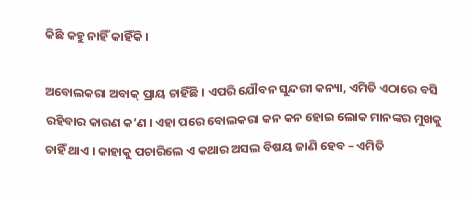କିଛି କହୁ ନାହିଁ କାହିଁକି ।

ଅବୋଲକରା ଅବାକ୍ ପ୍ରାୟ ଚାହିଁଛି । ଏପରି ଯୌବନ ସୁନ୍ଦରୀ କନ୍ୟା, ଏମିତି ଏଠାରେ ବସି ରହିବାର କାରଣ କ’ଣ । ଏହା ପରେ ବୋଲକରା କନ କନ ହୋଇ ଲୋକ ମାନଙ୍କର ମୁଖକୁ ଚାହିଁ ଥାଏ । କାହାକୁ ପଚାରିଲେ ଏ କଥାର ଅସଲ ବିଷୟ ଜାଣି ହେବ – ଏମିତି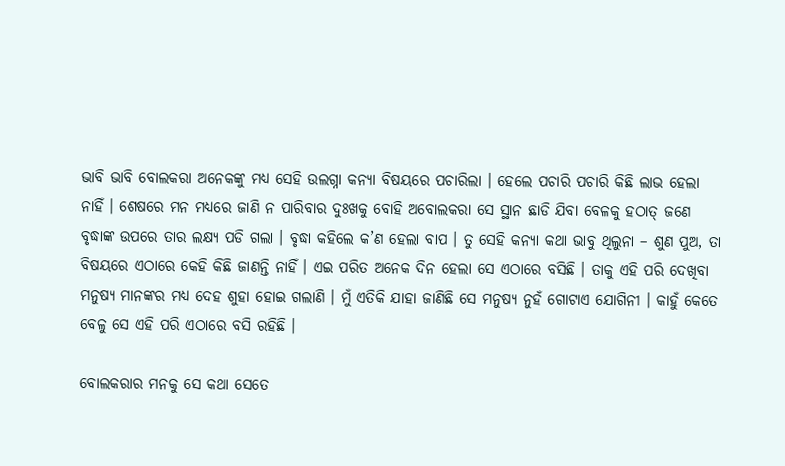ଭାବି ଭାବି ବୋଲକରା ଅନେକଙ୍କୁ ମଧ୍ୟ ସେହି ଉଲଗ୍ନା କନ୍ୟା ବିଷୟରେ ପଚାରିଲା । ହେଲେ ପଚାରି ପଚାରି କିଛି ଲାଭ ହେଲା ନାହିଁ । ଶେଷରେ ମନ ମଧ୍ୟରେ ଜାଣି ନ ପାରିବାର ଦୁଃଖକୁ ବୋହି ଅବୋଲକରା ସେ ସ୍ଥାନ ଛାଡି ଯିବା ବେଳକୁ ହଠାତ୍ ଜଣେ ବୃଦ୍ଧାଙ୍କ ଉପରେ ତାର ଲକ୍ଷ୍ୟ ପଡି ଗଲା । ବୃଦ୍ଧା କହିଲେ କ’ଣ ହେଲା ବାପ । ତୁ ସେହି କନ୍ୟା କଥା ଭାବୁ ଥିଲୁନା – ଶୁଣ ପୁଅ, ତା ବିଷୟରେ ଏଠାରେ କେହି କିଛି ଜାଣନ୍ତି ନାହିଁ । ଏଇ ପରିତ ଅନେକ ଦିନ ହେଲା ସେ ଏଠାରେ ବସିଛି । ତାକୁ ଏହି ପରି ଦେଖିବା ମନୁଷ୍ୟ ମାନଙ୍କର ମଧ୍ୟ ଦେହ ଶୁହା ହୋଇ ଗଲାଣି । ମୁଁ ଏତିକି ଯାହା ଜାଣିଛି ସେ ମନୁଷ୍ୟ ନୁହଁ ଗୋଟାଏ ଯୋଗିନୀ । କାହୁଁ କେତେ ବେଳୁ ସେ ଏହି ପରି ଏଠାରେ ବସି ରହିଛି ।

ବୋଲକରାର ମନକୁ ସେ କଥା ସେତେ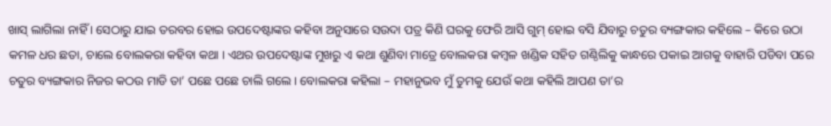ଖାସ୍ ଲାଗିଲା ନାହିଁ । ସେଠାରୁ ଯାଇ ତରବର ହୋଇ ଉପଦେଷ୍ଟାଙ୍କର କହିବା ଅନୁସାରେ ସଉଦା ପତ୍ର କିଣି ଘରକୁ ଫେରି ଆସି ଗୁମ୍ ହୋଇ ବସି ଯିବାରୁ ଚତୁର ବ୍ୟଙ୍ଗକାର କହିଲେ – କିରେ ଉଠା କମଳ ଧର ଛତା, ଚାଲେ ବୋଲକରା କହିବା କଥା । ଏଥର ଉପଦେଷ୍ଟାଙ୍କ ମୁଖରୁ ଏ କଥା ଶୁଣିବା ମାତ୍ରେ ବୋଲକରା କମ୍ବଳ ଖଣ୍ଡିକ ସହିତ ଗଣ୍ଠିଲିକୁ କାନ୍ଧରେ ପକାଇ ଆଗକୁ ବାହାରି ପଡିବା ପରେ ଚତୁର ବ୍ୟଙ୍ଗକାର ନିଜର କଠଉ ମାଡି ତା’ ପଛେ ପଛେ ଚାଲି ଗଲେ । ବୋଲକରା କହିଲା – ମହାନୁଭବ ମୁଁ ତୁମକୁ ଯେଉଁ କଥା କହିଲି ଆପଣ ତା’ର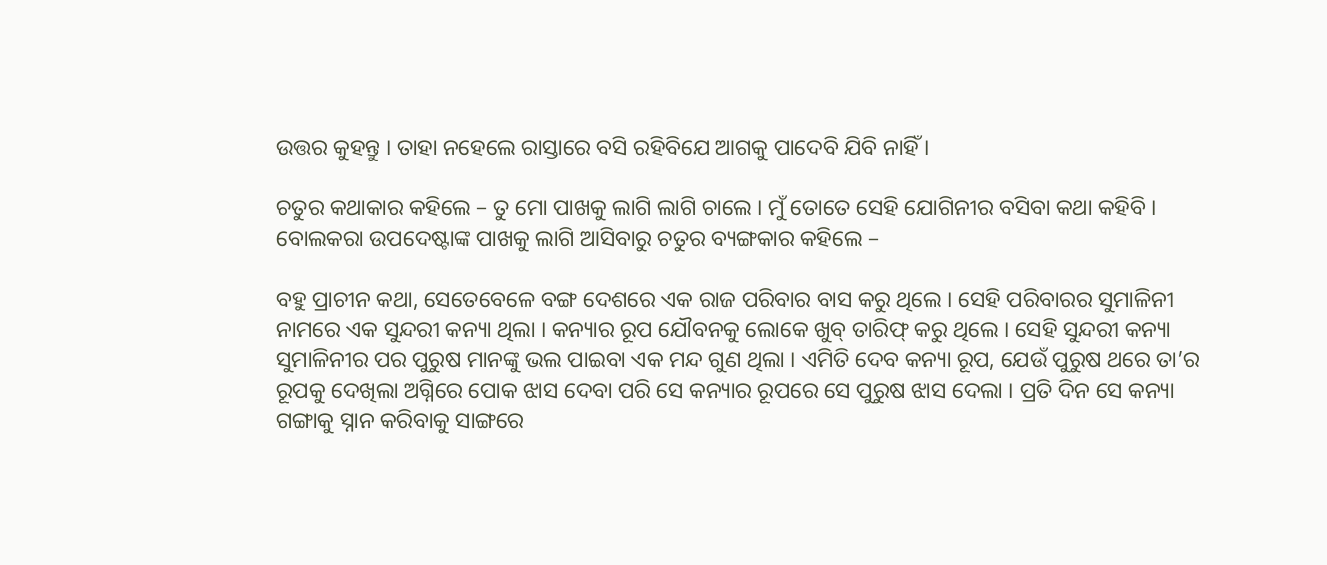ଉତ୍ତର କୁହନ୍ତୁ । ତାହା ନହେଲେ ରାସ୍ତାରେ ବସି ରହିବିଯେ ଆଗକୁ ପାଦେବି ଯିବି ନାହିଁ ।

ଚତୁର କଥାକାର କହିଲେ – ତୁ ମୋ ପାଖକୁ ଲାଗି ଲାଗି ଚାଲେ । ମୁଁ ତୋତେ ସେହି ଯୋଗିନୀର ବସିବା କଥା କହିବି । ବୋଲକରା ଉପଦେଷ୍ଟାଙ୍କ ପାଖକୁ ଲାଗି ଆସିବାରୁ ଚତୁର ବ୍ୟଙ୍ଗକାର କହିଲେ –

ବହୁ ପ୍ରାଚୀନ କଥା, ସେତେବେଳେ ବଙ୍ଗ ଦେଶରେ ଏକ ରାଜ ପରିବାର ବାସ କରୁ ଥିଲେ । ସେହି ପରିବାରର ସୁମାଳିନୀ ନାମରେ ଏକ ସୁନ୍ଦରୀ କନ୍ୟା ଥିଲା । କନ୍ୟାର ରୂପ ଯୌବନକୁ ଲୋକେ ଖୁବ୍ ତାରିଫ୍ କରୁ ଥିଲେ । ସେହି ସୁନ୍ଦରୀ କନ୍ୟା ସୁମାଳିନୀର ପର ପୁରୁଷ ମାନଙ୍କୁ ଭଲ ପାଇବା ଏକ ମନ୍ଦ ଗୁଣ ଥିଲା । ଏମିତି ଦେବ କନ୍ୟା ରୂପ, ଯେଉଁ ପୁରୁଷ ଥରେ ତା’ର ରୂପକୁ ଦେଖିଲା ଅଗ୍ନିରେ ପୋକ ଝାସ ଦେବା ପରି ସେ କନ୍ୟାର ରୂପରେ ସେ ପୁରୁଷ ଝାସ ଦେଲା । ପ୍ରତି ଦିନ ସେ କନ୍ୟା ଗଙ୍ଗାକୁ ସ୍ନାନ କରିବାକୁ ସାଙ୍ଗରେ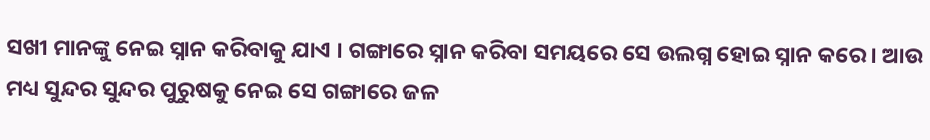ସଖୀ ମାନଙ୍କୁ ନେଇ ସ୍ନାନ କରିବାକୁ ଯାଏ । ଗଙ୍ଗାରେ ସ୍ନାନ କରିବା ସମୟରେ ସେ ଉଲଗ୍ନ ହୋଇ ସ୍ନାନ କରେ । ଆଉ ମଧ୍ୟ ସୁନ୍ଦର ସୁନ୍ଦର ପୁରୁଷକୁ ନେଇ ସେ ଗଙ୍ଗାରେ ଜଳ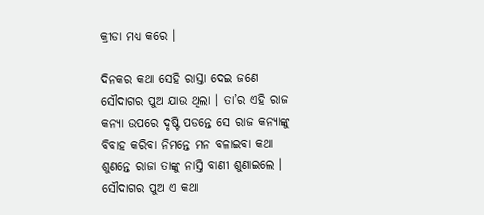କ୍ରୀଡା ମଧ୍ୟ କରେ ।

ଦିନକର କଥା ସେହି ରାସ୍ତା ଦେଇ ଜଣେ ସୌଦାଗର ପୁଅ ଯାଉ ଥିଲା । ତା’ର ଏହି ରାଜ କନ୍ୟା ଉପରେ ଦୃଷ୍ଟି ପଡନ୍ତେ ସେ ରାଜ କନ୍ୟାଙ୍କୁ ବିବାହ କରିବା ନିମନ୍ତେ ମନ ବଳାଇବା କଥା ଶୁଣନ୍ତେ ରାଜା ତାଙ୍କୁ ନାସ୍ତି ବାଣୀ ଶୁଣାଇଲେ । ସୌଦାଗର ପୁଅ ଏ କଥା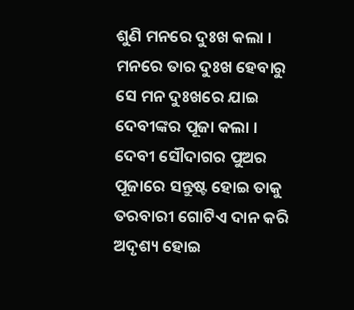ଶୁଣି ମନରେ ଦୁଃଖ କଲା । ମନରେ ତାର ଦୁଃଖ ହେବାରୁ ସେ ମନ ଦୁଃଖରେ ଯାଇ ଦେବୀଙ୍କର ପୂଜା କଲା । ଦେବୀ ସୌଦାଗର ପୁଅର ପୂଜାରେ ସନ୍ତୁଷ୍ଟ ହୋଇ ତାକୁ ତରବାରୀ ଗୋଟିଏ ଦାନ କରି ଅଦୃଶ୍ୟ ହୋଇ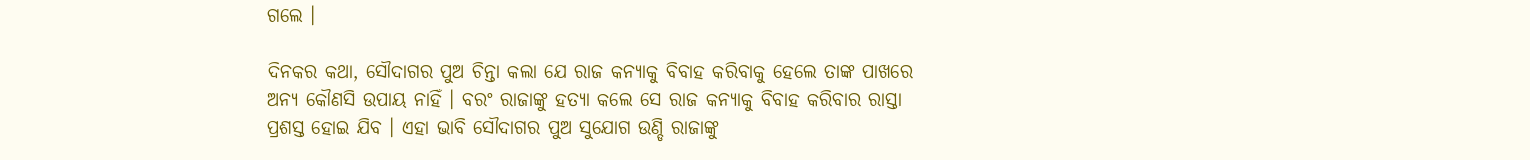ଗଲେ ।

ଦିନକର କଥା, ସୌଦାଗର ପୁଅ ଚିନ୍ତା କଲା ଯେ ରାଜ କନ୍ୟାକୁ ବିବାହ କରିବାକୁ ହେଲେ ତାଙ୍କ ପାଖରେ ଅନ୍ୟ କୌଣସି ଉପାୟ ନାହିଁ । ବରଂ ରାଜାଙ୍କୁ ହତ୍ୟା କଲେ ସେ ରାଜ କନ୍ୟାକୁ ବିବାହ କରିବାର ରାସ୍ତା ପ୍ରଶସ୍ତ ହୋଇ ଯିବ । ଏହା ଭାବି ସୌଦାଗର ପୁଅ ସୁଯୋଗ ଉଣ୍ଡି ରାଜାଙ୍କୁ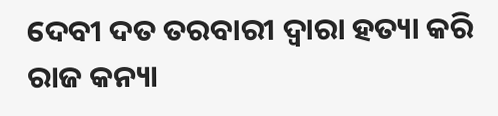ଦେବୀ ଦତ ତରବାରୀ ଦ୍ୱାରା ହତ୍ୟା କରି ରାଜ କନ୍ୟା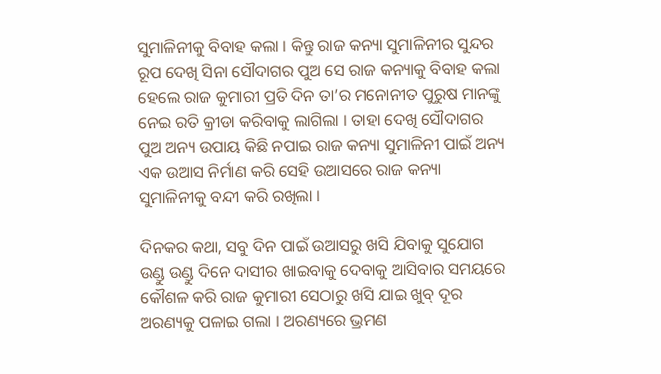ସୁମାଳିନୀକୁ ବିବାହ କଲା । କିନ୍ତୁ ରାଜ କନ୍ୟା ସୁମାଳିନୀର ସୁନ୍ଦର ରୂପ ଦେଖି ସିନା ସୌଦାଗର ପୁଅ ସେ ରାଜ କନ୍ୟାକୁ ବିବାହ କଲା ହେଲେ ରାଜ କୁମାରୀ ପ୍ରତି ଦିନ ତା’ର ମନୋନୀତ ପୁରୁଷ ମାନଙ୍କୁ ନେଇ ରତି କ୍ରୀଡା କରିବାକୁ ଲାଗିଲା । ତାହା ଦେଖି ସୌଦାଗର ପୁଅ ଅନ୍ୟ ଉପାୟ କିଛି ନପାଇ ରାଜ କନ୍ୟା ସୁମାଳିନୀ ପାଇଁ ଅନ୍ୟ ଏକ ଉଆସ ନିର୍ମାଣ କରି ସେହି ଉଆସରେ ରାଜ କନ୍ୟା ସୁମାଳିନୀକୁ ବନ୍ଦୀ କରି ରଖିଲା ।

ଦିନକର କଥା, ସବୁ ଦିନ ପାଇଁ ଉଆସରୁ ଖସି ଯିବାକୁ ସୁଯୋଗ ଉଣ୍ଡୁ ଉଣ୍ଡୁ ଦିନେ ଦାସୀର ଖାଇବାକୁ ଦେବାକୁ ଆସିବାର ସମୟରେ କୌଶଳ କରି ରାଜ କୁମାରୀ ସେଠାରୁ ଖସି ଯାଇ ଖୁବ୍ ଦୂର ଅରଣ୍ୟକୁ ପଳାଇ ଗଲା । ଅରଣ୍ୟରେ ଭ୍ରମଣ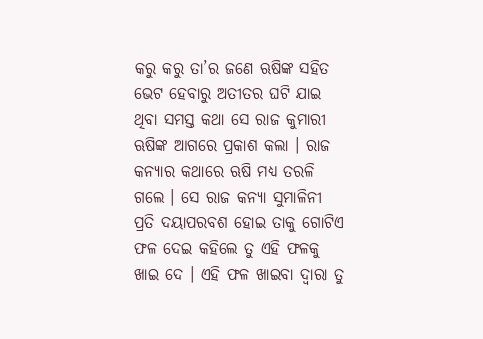କରୁ କରୁ ତା’ର ଜଣେ ଋଷିଙ୍କ ସହିତ ଭେଟ ହେବାରୁ ଅତୀତର ଘଟି ଯାଇ ଥିବା ସମସ୍ତ କଥା ସେ ରାଜ କୁମାରୀ ଋଷିଙ୍କ ଆଗରେ ପ୍ରକାଶ କଲା । ରାଜ କନ୍ୟାର କଥାରେ ଋଷି ମଧ୍ୟ ତରଳି ଗଲେ । ସେ ରାଜ କନ୍ୟା ସୁମାଳିନୀ ପ୍ରତି ଦୟାପରବଶ ହୋଇ ତାକୁ ଗୋଟିଏ ଫଳ ଦେଇ କହିଲେ ତୁ ଏହି ଫଳକୁ ଖାଇ ଦେ । ଏହି ଫଳ ଖାଇବା ଦ୍ୱାରା ତୁ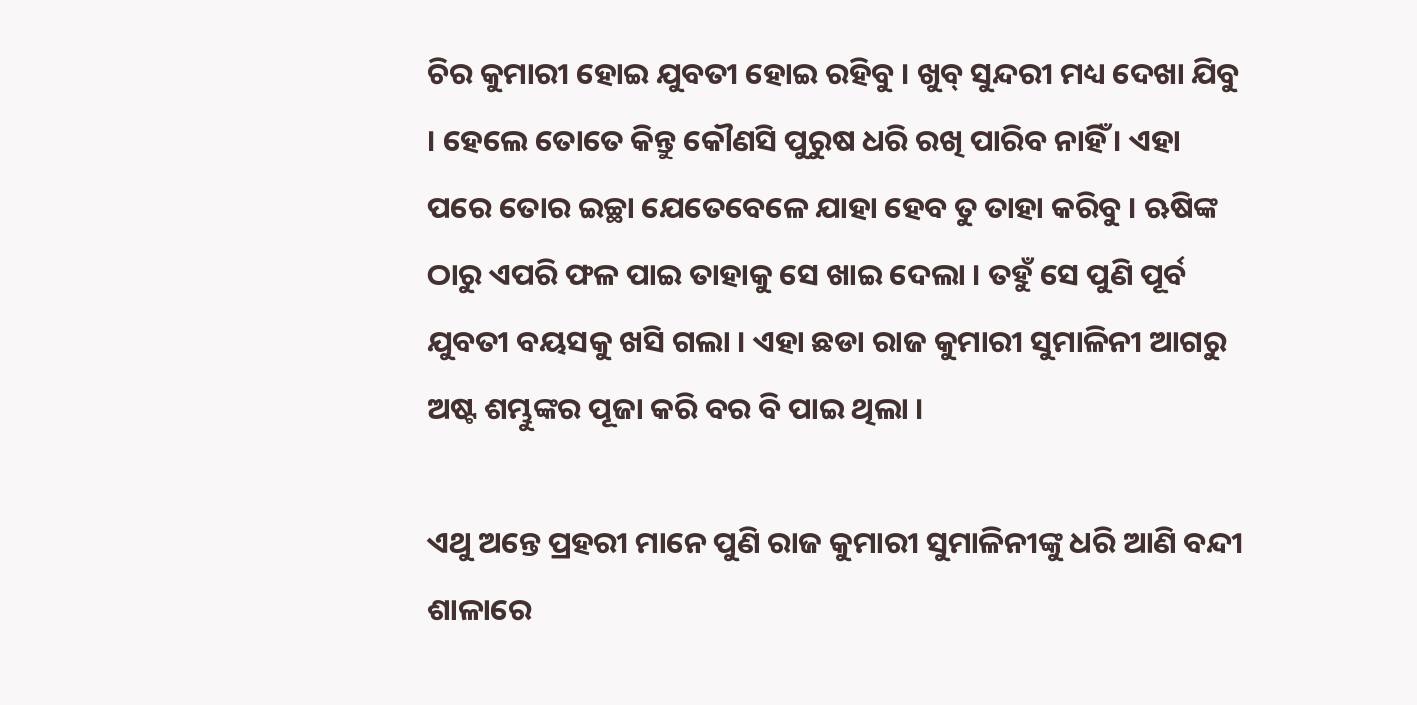ଚିର କୁମାରୀ ହୋଇ ଯୁବତୀ ହୋଇ ରହିବୁ । ଖୁବ୍ ସୁନ୍ଦରୀ ମଧ୍ୟ ଦେଖା ଯିବୁ । ହେଲେ ତୋତେ କିନ୍ତୁ କୌଣସି ପୁରୁଷ ଧରି ରଖି ପାରିବ ନାହିଁ । ଏହା ପରେ ତୋର ଇଚ୍ଛା ଯେତେବେଳେ ଯାହା ହେବ ତୁ ତାହା କରିବୁ । ଋଷିଙ୍କ ଠାରୁ ଏପରି ଫଳ ପାଇ ତାହାକୁ ସେ ଖାଇ ଦେଲା । ତହୁଁ ସେ ପୁଣି ପୂର୍ବ ଯୁବତୀ ବୟସକୁ ଖସି ଗଲା । ଏହା ଛଡା ରାଜ କୁମାରୀ ସୁମାଳିନୀ ଆଗରୁ ଅଷ୍ଟ ଶମ୍ଭୁଙ୍କର ପୂଜା କରି ବର ବି ପାଇ ଥିଲା ।

ଏଥୁ ଅନ୍ତେ ପ୍ରହରୀ ମାନେ ପୁଣି ରାଜ କୁମାରୀ ସୁମାଳିନୀଙ୍କୁ ଧରି ଆଣି ବନ୍ଦୀ ଶାଳାରେ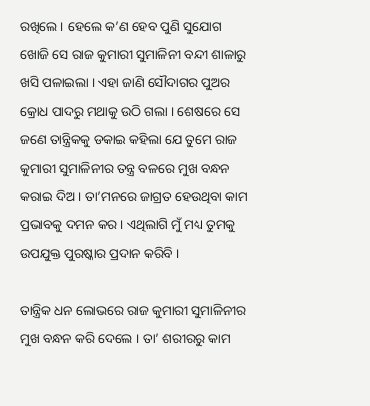ରଖିଲେ । ହେଲେ କ’ଣ ହେବ ପୁଣି ସୁଯୋଗ ଖୋଜି ସେ ରାଜ କୁମାରୀ ସୁମାଳିନୀ ବନ୍ଦୀ ଶାଳାରୁ ଖସି ପଳାଇଲା । ଏହା ଜାଣି ସୌଦାଗର ପୁଅର କ୍ରୋଧ ପାଦରୁ ମଥାକୁ ଉଠି ଗଲା । ଶେଷରେ ସେ ଜଣେ ତାନ୍ତ୍ରିକକୁ ଡକାଇ କହିଲା ଯେ ତୁମେ ରାଜ କୁମାରୀ ସୁମାଳିନୀର ତନ୍ତ୍ର ବଳରେ ମୁଖ ବନ୍ଧନ କରାଇ ଦିଅ । ତା’ମନରେ ଜାଗ୍ରତ ହେଉଥିବା କାମ ପ୍ରଭାବକୁ ଦମନ କର । ଏଥିଲାଗି ମୁଁ ମଧ୍ୟ ତୁମକୁ ଉପଯୁକ୍ତ ପୁରଷ୍କାର ପ୍ରଦାନ କରିବି ।

ତାନ୍ତ୍ରିକ ଧନ ଲୋଭରେ ରାଜ କୁମାରୀ ସୁମାଳିନୀର ମୁଖ ବନ୍ଧନ କରି ଦେଲେ । ତା’ ଶରୀରରୁ କାମ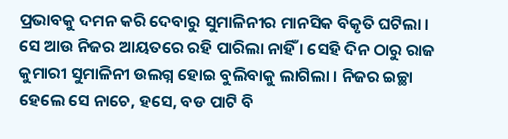ପ୍ରଭାବକୁ ଦମନ କରି ଦେବାରୁ ସୁମାଳିନୀର ମାନସିକ ବିକୃତି ଘଟିଲା । ସେ ଆଉ ନିଜର ଆୟତରେ ରହି ପାରିଲା ନାହିଁ । ସେହି ଦିନ ଠାରୁ ରାଜ କୁମାରୀ ସୁମାଳିନୀ ଉଲଗ୍ନ ହୋଇ ବୁଲିବାକୁ ଲାଗିଲା । ନିଜର ଇଚ୍ଛା ହେଲେ ସେ ନାଚେ, ହସେ, ବଡ ପାଟି ବି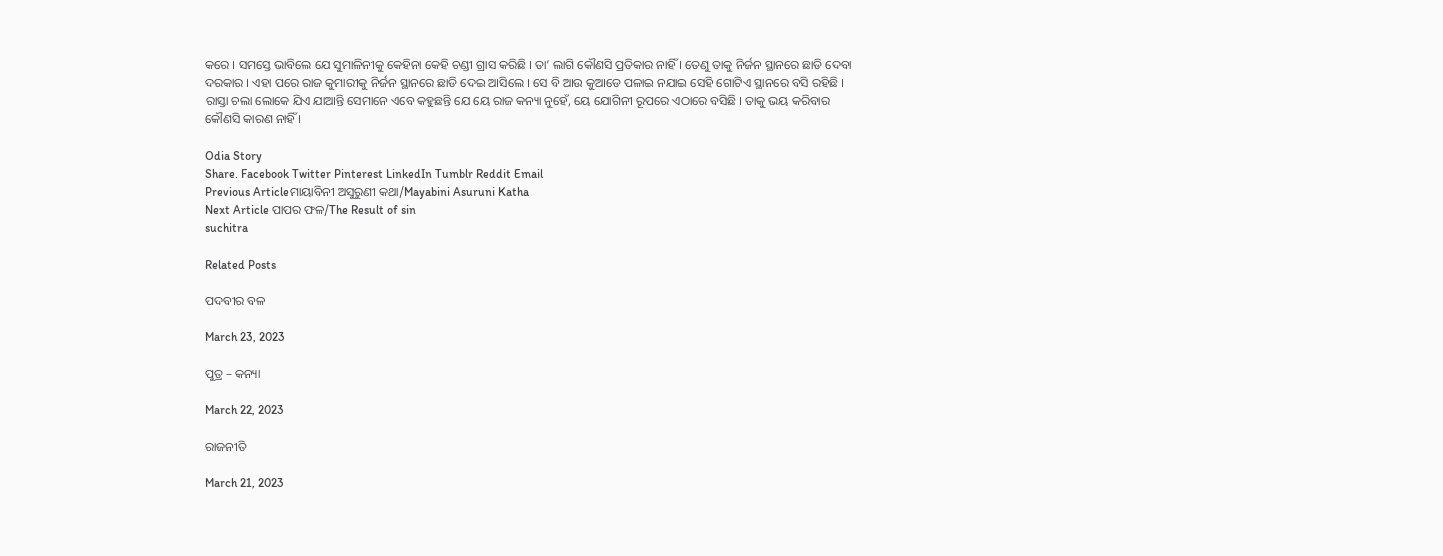କରେ । ସମସ୍ତେ ଭାବିଲେ ଯେ ସୁମାଳିନୀକୁ କେହିନା କେହି ଚଣ୍ଡୀ ଗ୍ରାସ କରିଛି । ତା’ ଲାଗି କୌଣସି ପ୍ରତିକାର ନାହିଁ । ତେଣୁ ତାକୁ ନିର୍ଜନ ସ୍ଥାନରେ ଛାଡି ଦେବା ଦରକାର । ଏହା ପରେ ରାଜ କୁମାରୀକୁ ନିର୍ଜନ ସ୍ଥାନରେ ଛାଡି ଦେଇ ଆସିଲେ । ସେ ବି ଆଉ କୁଆଡେ ପଳାଇ ନଯାଇ ସେହି ଗୋଟିଏ ସ୍ଥାନରେ ବସି ରହିଛି । ରାସ୍ତା ଚଲା ଲୋକେ ଯିଏ ଯାଆନ୍ତି ସେମାନେ ଏବେ କହୁଛନ୍ତି ଯେ ୟେ ରାଜ କନ୍ୟା ନୁହେଁ, ୟେ ଯୋଗିନୀ ରୂପରେ ଏଠାରେ ବସିଛି । ତାକୁ ଭୟ କରିବାର କୌଣସି କାରଣ ନାହିଁ ।

Odia Story
Share. Facebook Twitter Pinterest LinkedIn Tumblr Reddit Email
Previous Articleମାୟାବିନୀ ଅସୁରୁଣୀ କଥା/Mayabini Asuruni Katha
Next Article ପାପର ଫଳ/The Result of sin
suchitra

Related Posts

ପଦବୀର ବଳ

March 23, 2023

ପୁତ୍ର – କନ୍ୟା

March 22, 2023

ରାଜନୀତି

March 21, 2023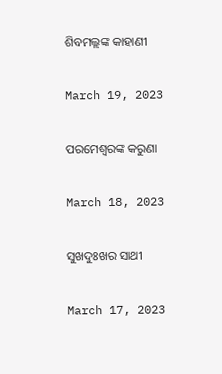ଶିବମଲ୍ଲଙ୍କ କାହାଣୀ

March 19, 2023

ପରମେଶ୍ୱରଙ୍କ କରୁଣା

March 18, 2023

ସୁଖଦୁଃଖର ସାଥୀ

March 17, 2023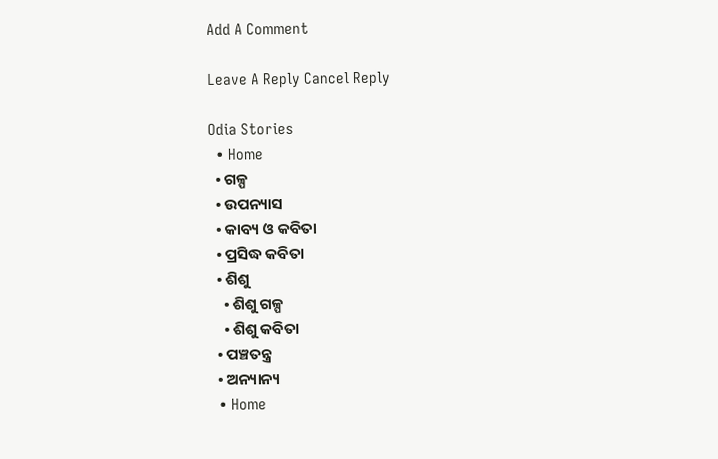Add A Comment

Leave A Reply Cancel Reply

Odia Stories
  • Home
  • ଗଳ୍ପ
  • ଉପନ୍ୟାସ
  • କାବ୍ୟ ଓ କବିତା
  • ପ୍ରସିଦ୍ଧ କବିତା
  • ଶିଶୁ
    • ଶିଶୁ ଗଳ୍ପ
    • ଶିଶୁ କବିତା
  • ପଞ୍ଚତନ୍ତ୍ର
  • ଅନ୍ୟାନ୍ୟ
  • Home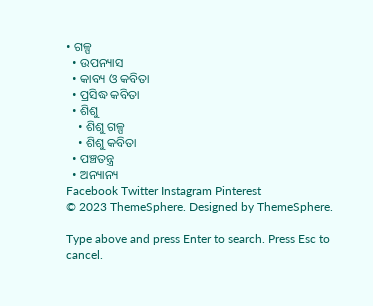• ଗଳ୍ପ
  • ଉପନ୍ୟାସ
  • କାବ୍ୟ ଓ କବିତା
  • ପ୍ରସିଦ୍ଧ କବିତା
  • ଶିଶୁ
    • ଶିଶୁ ଗଳ୍ପ
    • ଶିଶୁ କବିତା
  • ପଞ୍ଚତନ୍ତ୍ର
  • ଅନ୍ୟାନ୍ୟ
Facebook Twitter Instagram Pinterest
© 2023 ThemeSphere. Designed by ThemeSphere.

Type above and press Enter to search. Press Esc to cancel.